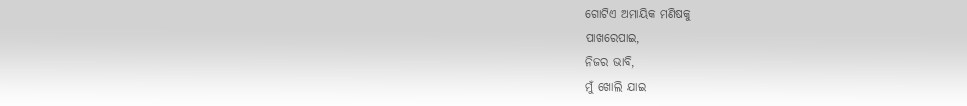ଗୋଟିଏ ଅମାୟିକ ମଣିଷକୁ
ପାଖରେପାଇ,
ନିଜର ଭାବି,
ମୁଁ ଖୋଲି ଯାଇ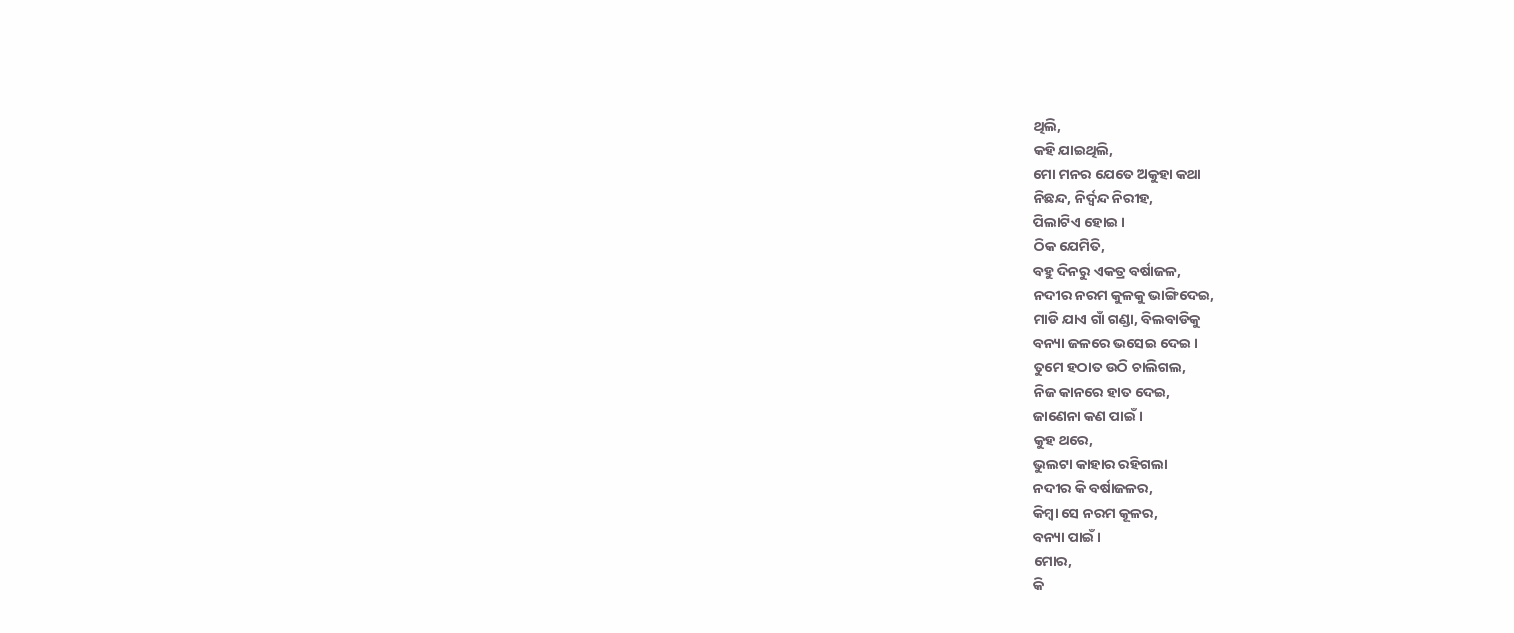ଥିଲି,
କହି ଯାଇଥିଲି,
ମୋ ମନର ଯେତେ ଅକୁହା କଥା
ନିଛନ୍ଦ, ନିର୍ଦ୍ଵନ୍ଦ ନିରୀହ,
ପିଲାଟିଏ ହୋଇ ।
ଠିକ ଯେମିତି,
ବହୁ ଦିନରୁ ଏକତ୍ର ବର୍ଷାଜଳ,
ନଦୀର ନରମ କୁଳକୁ ଭାଙ୍ଗିଦେଇ,
ମାଡି ଯାଏ ଗାଁ ଗଣ୍ଡା, ବିଲବାଡିକୁ
ବନ୍ୟା ଜଳରେ ଭସେଇ ଦେଇ ।
ତୁମେ ହଠାତ ଉଠି ଚାଲିଗଲ,
ନିଜ କାନରେ ହାତ ଦେଇ,
ଜାଣେନା କଣ ପାଇଁ ।
କୁହ ଥରେ,
ଭୁଲଟା କାହାର ରହିଗଲା
ନଦୀର କି ବର୍ଷାଜଳର,
କିମ୍ବା ସେ ନରମ କୂଳର,
ବନ୍ୟା ପାଇଁ ।
ମୋର,
କି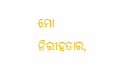ମୋ ନିରୀହତାର,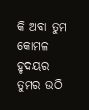କି ଅବା ତୁମ କୋମଳ ହୃଦୟର
ତୁମର ଉଠି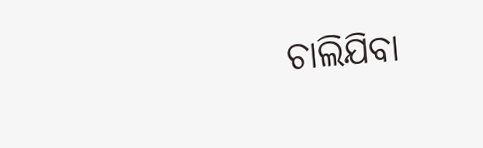ଚାଲିଯିବା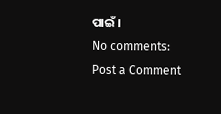ପାଇଁ ।
No comments:
Post a Comment